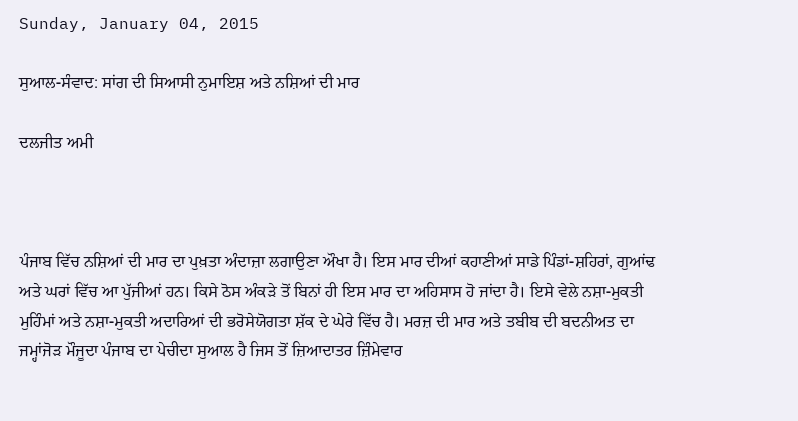Sunday, January 04, 2015

ਸੁਆਲ-ਸੰਵਾਦ: ਸਾਂਗ ਦੀ ਸਿਆਸੀ ਨੁਮਾਇਸ਼ ਅਤੇ ਨਸ਼ਿਆਂ ਦੀ ਮਾਰ

ਦਲਜੀਤ ਅਮੀ



ਪੰਜਾਬ ਵਿੱਚ ਨਸ਼ਿਆਂ ਦੀ ਮਾਰ ਦਾ ਪੁਖ਼ਤਾ ਅੰਦਾਜ਼ਾ ਲਗਾਉਣਾ ਔਖਾ ਹੈ। ਇਸ ਮਾਰ ਦੀਆਂ ਕਹਾਣੀਆਂ ਸਾਡੇ ਪਿੰਡਾਂ-ਸ਼ਹਿਰਾਂ, ਗੁਆਂਢ ਅਤੇ ਘਰਾਂ ਵਿੱਚ ਆ ਪੁੱਜੀਆਂ ਹਨ। ਕਿਸੇ ਠੋਸ ਅੰਕੜੇ ਤੋਂ ਬਿਨਾਂ ਹੀ ਇਸ ਮਾਰ ਦਾ ਅਹਿਸਾਸ ਹੋ ਜਾਂਦਾ ਹੈ। ਇਸੇ ਵੇਲੇ ਨਸ਼ਾ-ਮੁਕਤੀ ਮੁਹਿੰਮਾਂ ਅਤੇ ਨਸ਼ਾ-ਮੁਕਤੀ ਅਦਾਰਿਆਂ ਦੀ ਭਰੋਸੇਯੋਗਤਾ ਸ਼ੱਕ ਦੇ ਘੇਰੇ ਵਿੱਚ ਹੈ। ਮਰਜ਼ ਦੀ ਮਾਰ ਅਤੇ ਤਬੀਬ ਦੀ ਬਦਨੀਅਤ ਦਾ ਜਮ੍ਹਾਂਜੋੜ ਮੌਜੂਦਾ ਪੰਜਾਬ ਦਾ ਪੇਚੀਦਾ ਸੁਆਲ ਹੈ ਜਿਸ ਤੋਂ ਜ਼ਿਆਦਾਤਰ ਜ਼ਿੰਮੇਵਾਰ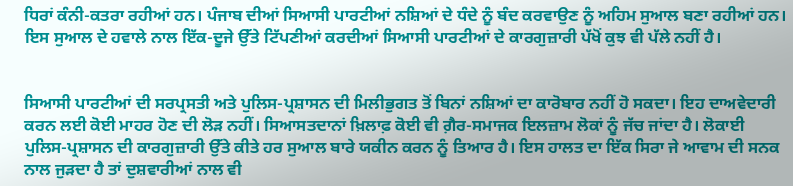ਧਿਰਾਂ ਕੰਨੀ-ਕਤਰਾ ਰਹੀਆਂ ਹਨ। ਪੰਜਾਬ ਦੀਆਂ ਸਿਆਸੀ ਪਾਰਟੀਆਂ ਨਸ਼ਿਆਂ ਦੇ ਧੰਦੇ ਨੂੰ ਬੰਦ ਕਰਵਾਉਣ ਨੂੰ ਅਹਿਮ ਸੁਆਲ ਬਣਾ ਰਹੀਆਂ ਹਨ। ਇਸ ਸੁਆਲ ਦੇ ਹਵਾਲੇ ਨਾਲ ਇੱਕ-ਦੂਜੇ ਉੱਤੇ ਟਿੱਪਣੀਆਂ ਕਰਦੀਆਂ ਸਿਆਸੀ ਪਾਰਟੀਆਂ ਦੇ ਕਾਰਗੁਜ਼ਾਰੀ ਪੱਖੋਂ ਕੁਝ ਵੀ ਪੱਲੇ ਨਹੀਂ ਹੈ।


ਸਿਆਸੀ ਪਾਰਟੀਆਂ ਦੀ ਸਰਪ੍ਰਸਤੀ ਅਤੇ ਪੁਲਿਸ-ਪ੍ਰਸ਼ਾਸਨ ਦੀ ਮਿਲੀਭੁਗਤ ਤੋਂ ਬਿਨਾਂ ਨਸ਼ਿਆਂ ਦਾ ਕਾਰੋਬਾਰ ਨਹੀਂ ਹੋ ਸਕਦਾ। ਇਹ ਦਾਅਵੇਦਾਰੀ ਕਰਨ ਲਈ ਕੋਈ ਮਾਹਰ ਹੋਣ ਦੀ ਲੋੜ ਨਹੀਂ। ਸਿਆਸਤਦਾਨਾਂ ਖ਼ਿਲਾਫ਼ ਕੋਈ ਵੀ ਗ਼ੈਰ-ਸਮਾਜਕ ਇਲਜ਼ਾਮ ਲੋਕਾਂ ਨੂੰ ਜੱਚ ਜਾਂਦਾ ਹੈ। ਲੋਕਾਈ ਪੁਲਿਸ-ਪ੍ਰਸ਼ਾਸਨ ਦੀ ਕਾਰਗੁਜ਼ਾਰੀ ਉੱਤੇ ਕੀਤੇ ਹਰ ਸੁਆਲ ਬਾਰੇ ਯਕੀਨ ਕਰਨ ਨੂੰ ਤਿਆਰ ਹੈ। ਇਸ ਹਾਲਤ ਦਾ ਇੱਕ ਸਿਰਾ ਜੇ ਆਵਾਮ ਦੀ ਸਨਕ ਨਾਲ ਜੁੜਦਾ ਹੈ ਤਾਂ ਦੁਸ਼ਵਾਰੀਆਂ ਨਾਲ ਵੀ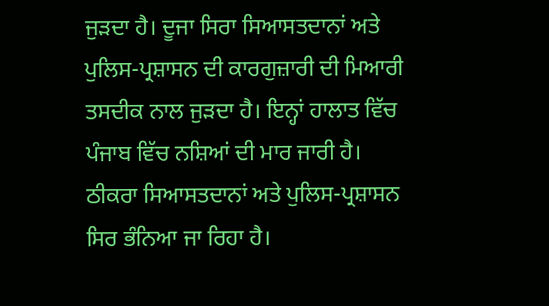ਜੁੜਦਾ ਹੈ। ਦੂਜਾ ਸਿਰਾ ਸਿਆਸਤਦਾਨਾਂ ਅਤੇ ਪੁਲਿਸ-ਪ੍ਰਸ਼ਾਸਨ ਦੀ ਕਾਰਗੁਜ਼ਾਰੀ ਦੀ ਮਿਆਰੀ ਤਸਦੀਕ ਨਾਲ ਜੁੜਦਾ ਹੈ। ਇਨ੍ਹਾਂ ਹਾਲਾਤ ਵਿੱਚ ਪੰਜਾਬ ਵਿੱਚ ਨਸ਼ਿਆਂ ਦੀ ਮਾਰ ਜਾਰੀ ਹੈ। ਠੀਕਰਾ ਸਿਆਸਤਦਾਨਾਂ ਅਤੇ ਪੁਲਿਸ-ਪ੍ਰਸ਼ਾਸਨ ਸਿਰ ਭੰਨਿਆ ਜਾ ਰਿਹਾ ਹੈ।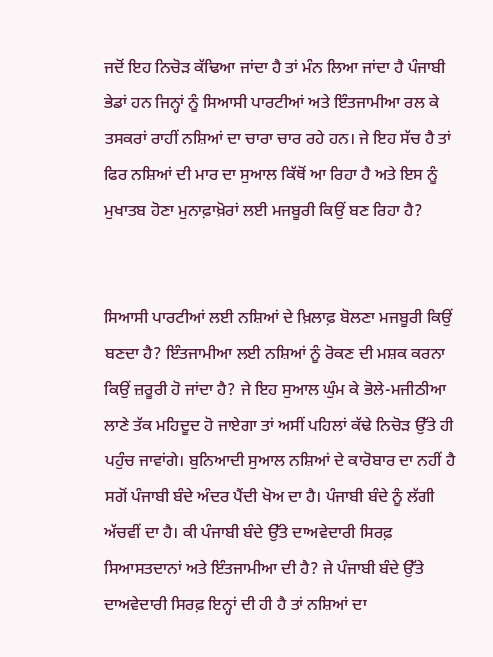ਜਦੋਂ ਇਹ ਨਿਚੋੜ ਕੱਢਿਆ ਜਾਂਦਾ ਹੈ ਤਾਂ ਮੰਨ ਲਿਆ ਜਾਂਦਾ ਹੈ ਪੰਜਾਬੀ ਭੇਡਾਂ ਹਨ ਜਿਨ੍ਹਾਂ ਨੂੰ ਸਿਆਸੀ ਪਾਰਟੀਆਂ ਅਤੇ ਇੰਤਜਾਮੀਆ ਰਲ ਕੇ ਤਸਕਰਾਂ ਰਾਹੀਂ ਨਸ਼ਿਆਂ ਦਾ ਚਾਰਾ ਚਾਰ ਰਹੇ ਹਨ। ਜੇ ਇਹ ਸੱਚ ਹੈ ਤਾਂ ਫਿਰ ਨਸ਼ਿਆਂ ਦੀ ਮਾਰ ਦਾ ਸੁਆਲ ਕਿੱਥੋਂ ਆ ਰਿਹਾ ਹੈ ਅਤੇ ਇਸ ਨੂੰ ਮੁਖਾਤਬ ਹੋਣਾ ਮੁਨਾਫ਼ਾਖ਼ੋਰਾਂ ਲਈ ਮਜਬੂਰੀ ਕਿਉਂ ਬਣ ਰਿਹਾ ਹੈ?


ਸਿਆਸੀ ਪਾਰਟੀਆਂ ਲਈ ਨਸ਼ਿਆਂ ਦੇ ਖ਼ਿਲਾਫ਼ ਬੋਲਣਾ ਮਜਬੂਰੀ ਕਿਉਂ ਬਣਦਾ ਹੈ? ਇੰਤਜਾਮੀਆ ਲਈ ਨਸ਼ਿਆਂ ਨੂੰ ਰੋਕਣ ਦੀ ਮਸ਼ਕ ਕਰਨਾ ਕਿਉਂ ਜ਼ਰੂਰੀ ਹੋ ਜਾਂਦਾ ਹੈ? ਜੇ ਇਹ ਸੁਆਲ ਘੁੰਮ ਕੇ ਭੋਲੇ-ਮਜੀਠੀਆ ਲਾਣੇ ਤੱਕ ਮਹਿਦੂਦ ਹੋ ਜਾਏਗਾ ਤਾਂ ਅਸੀਂ ਪਹਿਲਾਂ ਕੱਢੇ ਨਿਚੋੜ ਉੱਤੇ ਹੀ ਪਹੁੰਚ ਜਾਵਾਂਗੇ। ਬੁਨਿਆਦੀ ਸੁਆਲ ਨਸ਼ਿਆਂ ਦੇ ਕਾਰੋਬਾਰ ਦਾ ਨਹੀਂ ਹੈ ਸਗੋਂ ਪੰਜਾਬੀ ਬੰਦੇ ਅੰਦਰ ਪੈਂਦੀ ਖੋਅ ਦਾ ਹੈ। ਪੰਜਾਬੀ ਬੰਦੇ ਨੂੰ ਲੱਗੀ ਅੱਚਵੀਂ ਦਾ ਹੈ। ਕੀ ਪੰਜਾਬੀ ਬੰਦੇ ਉੱਤੇ ਦਾਅਵੇਦਾਰੀ ਸਿਰਫ਼ ਸਿਆਸਤਦਾਨਾਂ ਅਤੇ ਇੰਤਜਾਮੀਆ ਦੀ ਹੈ? ਜੇ ਪੰਜਾਬੀ ਬੰਦੇ ਉੱਤੇ ਦਾਅਵੇਦਾਰੀ ਸਿਰਫ਼ ਇਨ੍ਹਾਂ ਦੀ ਹੀ ਹੈ ਤਾਂ ਨਸ਼ਿਆਂ ਦਾ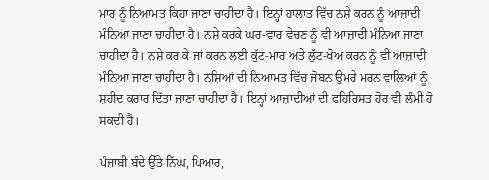ਮਾਰ ਨੂੰ ਨਿਆਮਤ ਕਿਹਾ ਜਾਣਾ ਚਾਹੀਦਾ ਹੈ। ਇਨ੍ਹਾਂ ਹਾਲਾਤ ਵਿੱਚ ਨਸ਼ੇ ਕਰਨ ਨੂੰ ਆਜ਼ਾਦੀ ਮੰਨਿਆ ਜਾਣਾ ਚਾਹੀਦਾ ਹੈ। ਨਸ਼ੇ ਕਰਕੇ ਘਰ-ਵਾਰ ਵੇਚਣ ਨੂੰ ਵੀ ਆਜ਼ਾਦੀ ਮੰਨਿਆ ਜਾਣਾ ਚਾਹੀਦਾ ਹੈ। ਨਸ਼ੇ ਕਰ ਕੇ ਜਾਂ ਕਰਨ ਲਈ ਕੁੱਟ-ਮਾਰ ਅਤੇ ਲੁੱਟ-ਖੋਅ ਕਰਨ ਨੂੰ ਵੀ ਆਜ਼ਾਦੀ ਮੰਨਿਆ ਜਾਣਾ ਚਾਹੀਦਾ ਹੈ। ਨਸ਼ਿਆਂ ਦੀ ਨਿਆਮਤ ਵਿੱਚ ਜੋਬਨ ਉਮਰੇ ਮਰਨ ਵਾਲਿਆਂ ਨੂੰ ਸ਼ਹੀਦ ਕਰਾਰ ਦਿੱਤਾ ਜਾਣਾ ਚਾਹੀਦਾ ਹੈ। ਇਨ੍ਹਾਂ ਆਜ਼ਾਦੀਆਂ ਦੀ ਫਹਿਰਿਸਤ ਹੋਰ ਵੀ ਲੰਮੀ ਹੋ ਸਕਦੀ ਹੈ।

ਪੰਜਾਬੀ ਬੰਦੇ ਉੱਤੇ ਨਿੱਘ, ਪਿਆਰ,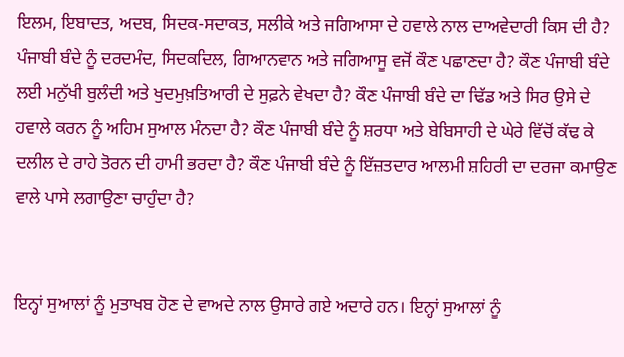ਇਲਮ, ਇਬਾਦਤ, ਅਦਬ, ਸਿਦਕ-ਸਦਾਕਤ, ਸਲੀਕੇ ਅਤੇ ਜਗਿਆਸਾ ਦੇ ਹਵਾਲੇ ਨਾਲ ਦਾਅਵੇਦਾਰੀ ਕਿਸ ਦੀ ਹੈ? ਪੰਜਾਬੀ ਬੰਦੇ ਨੂੰ ਦਰਦਮੰਦ, ਸਿਦਕਦਿਲ, ਗਿਆਨਵਾਨ ਅਤੇ ਜਗਿਆਸੂ ਵਜੋਂ ਕੌਣ ਪਛਾਣਦਾ ਹੈ? ਕੌਣ ਪੰਜਾਬੀ ਬੰਦੇ ਲਈ ਮਨੁੱਖੀ ਬੁਲੰਦੀ ਅਤੇ ਖੁਦਮੁਖ਼ਤਿਆਰੀ ਦੇ ਸੁਫ਼ਨੇ ਵੇਖਦਾ ਹੈ? ਕੌਣ ਪੰਜਾਬੀ ਬੰਦੇ ਦਾ ਢਿੱਡ ਅਤੇ ਸਿਰ ਉਸੇ ਦੇ ਹਵਾਲੇ ਕਰਨ ਨੂੰ ਅਹਿਮ ਸੁਆਲ ਮੰਨਦਾ ਹੈ? ਕੌਣ ਪੰਜਾਬੀ ਬੰਦੇ ਨੂੰ ਸ਼ਰਧਾ ਅਤੇ ਬੇਬਿਸਾਹੀ ਦੇ ਘੇਰੇ ਵਿੱਚੋਂ ਕੱਢ ਕੇ ਦਲੀਲ ਦੇ ਰਾਹੇ ਤੋਰਨ ਦੀ ਹਾਮੀ ਭਰਦਾ ਹੈ? ਕੌਣ ਪੰਜਾਬੀ ਬੰਦੇ ਨੂੰ ਇੱਜ਼ਤਦਾਰ ਆਲਮੀ ਸ਼ਹਿਰੀ ਦਾ ਦਰਜਾ ਕਮਾਉਣ ਵਾਲੇ ਪਾਸੇ ਲਗਾਉਣਾ ਚਾਹੁੰਦਾ ਹੈ?


ਇਨ੍ਹਾਂ ਸੁਆਲਾਂ ਨੂੰ ਮੁਤਾਖਬ ਹੋਣ ਦੇ ਵਾਅਦੇ ਨਾਲ ਉਸਾਰੇ ਗਏ ਅਦਾਰੇ ਹਨ। ਇਨ੍ਹਾਂ ਸੁਆਲਾਂ ਨੂੰ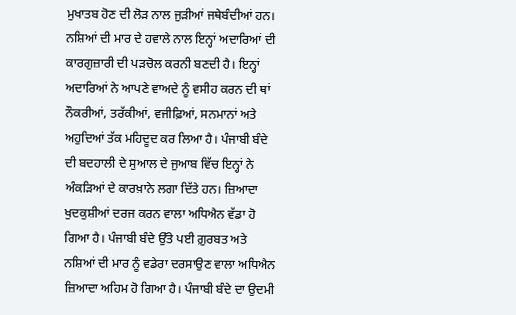ਮੁਖਾਤਬ ਹੋਣ ਦੀ ਲੋੜ ਨਾਲ ਜੁੜੀਆਂ ਜਥੇਬੰਦੀਆਂ ਹਨ। ਨਸ਼ਿਆਂ ਦੀ ਮਾਰ ਦੇ ਹਵਾਲੇ ਨਾਲ ਇਨ੍ਹਾਂ ਅਦਾਰਿਆਂ ਦੀ ਕਾਰਗੁਜ਼ਾਰੀ ਦੀ ਪੜਚੋਲ ਕਰਨੀ ਬਣਦੀ ਹੈ। ਇਨ੍ਹਾਂ ਅਦਾਰਿਆਂ ਨੇ ਆਪਣੇ ਵਾਅਦੇ ਨੂੰ ਵਸੀਹ ਕਰਨ ਦੀ ਥਾਂ ਨੌਕਰੀਆਂ, ਤਰੱਕੀਆਂ, ਵਜੀਫ਼ਿਆਂ, ਸਨਮਾਨਾਂ ਅਤੇ ਅਹੁਦਿਆਂ ਤੱਕ ਮਹਿਦੂਦ ਕਰ ਲਿਆ ਹੈ। ਪੰਜਾਬੀ ਬੰਦੇ ਦੀ ਬਦਹਾਲੀ ਦੇ ਸੁਆਲ ਦੇ ਜੁਆਬ ਵਿੱਚ ਇਨ੍ਹਾਂ ਨੇ ਅੰਕੜਿਆਂ ਦੇ ਕਾਰਖ਼ਾਨੇ ਲਗਾ ਦਿੱਤੇ ਹਨ। ਜ਼ਿਆਦਾ ਖੁਦਕੁਸ਼ੀਆਂ ਦਰਜ ਕਰਨ ਵਾਲਾ ਅਧਿਐਨ ਵੱਡਾ ਹੋ ਗਿਆ ਹੈ। ਪੰਜਾਬੀ ਬੰਦੇ ਉੱਤੇ ਪਈ ਗ਼ੁਰਬਤ ਅਤੇ ਨਸ਼ਿਆਂ ਦੀ ਮਾਰ ਨੂੰ ਵਡੇਰਾ ਦਰਸਾਉਣ ਵਾਲਾ ਅਧਿਐਨ ਜ਼ਿਆਦਾ ਅਹਿਮ ਹੋ ਗਿਆ ਹੈ। ਪੰਜਾਬੀ ਬੰਦੇ ਦਾ ਉਦਮੀ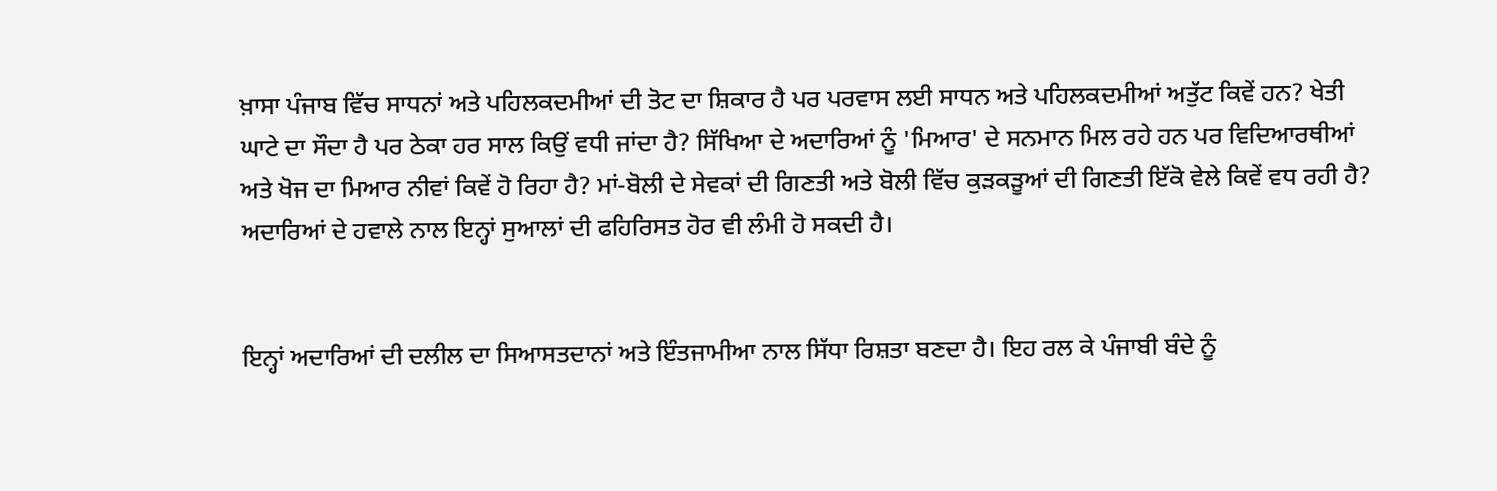ਖ਼ਾਸਾ ਪੰਜਾਬ ਵਿੱਚ ਸਾਧਨਾਂ ਅਤੇ ਪਹਿਲਕਦਮੀਆਂ ਦੀ ਤੋਟ ਦਾ ਸ਼ਿਕਾਰ ਹੈ ਪਰ ਪਰਵਾਸ ਲਈ ਸਾਧਨ ਅਤੇ ਪਹਿਲਕਦਮੀਆਂ ਅਤੁੱਟ ਕਿਵੇਂ ਹਨ? ਖੇਤੀ ਘਾਟੇ ਦਾ ਸੌਦਾ ਹੈ ਪਰ ਠੇਕਾ ਹਰ ਸਾਲ ਕਿਉਂ ਵਧੀ ਜਾਂਦਾ ਹੈ? ਸਿੱਖਿਆ ਦੇ ਅਦਾਰਿਆਂ ਨੂੰ 'ਮਿਆਰ' ਦੇ ਸਨਮਾਨ ਮਿਲ ਰਹੇ ਹਨ ਪਰ ਵਿਦਿਆਰਥੀਆਂ ਅਤੇ ਖੋਜ ਦਾ ਮਿਆਰ ਨੀਵਾਂ ਕਿਵੇਂ ਹੋ ਰਿਹਾ ਹੈ? ਮਾਂ-ਬੋਲੀ ਦੇ ਸੇਵਕਾਂ ਦੀ ਗਿਣਤੀ ਅਤੇ ਬੋਲੀ ਵਿੱਚ ਕੁੜਕੜੂਆਂ ਦੀ ਗਿਣਤੀ ਇੱਕੋ ਵੇਲੇ ਕਿਵੇਂ ਵਧ ਰਹੀ ਹੈ? ਅਦਾਰਿਆਂ ਦੇ ਹਵਾਲੇ ਨਾਲ ਇਨ੍ਹਾਂ ਸੁਆਲਾਂ ਦੀ ਫਹਿਰਿਸਤ ਹੋਰ ਵੀ ਲੰਮੀ ਹੋ ਸਕਦੀ ਹੈ।


ਇਨ੍ਹਾਂ ਅਦਾਰਿਆਂ ਦੀ ਦਲੀਲ ਦਾ ਸਿਆਸਤਦਾਨਾਂ ਅਤੇ ਇੰਤਜਾਮੀਆ ਨਾਲ ਸਿੱਧਾ ਰਿਸ਼ਤਾ ਬਣਦਾ ਹੈ। ਇਹ ਰਲ ਕੇ ਪੰਜਾਬੀ ਬੰਦੇ ਨੂੰ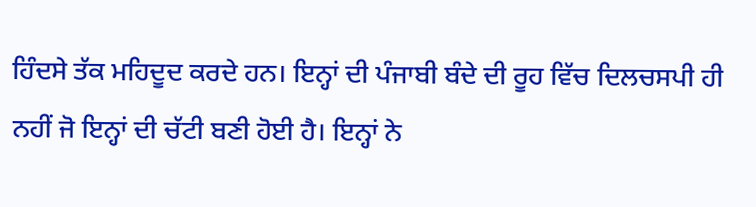ਹਿੰਦਸੇ ਤੱਕ ਮਹਿਦੂਦ ਕਰਦੇ ਹਨ। ਇਨ੍ਹਾਂ ਦੀ ਪੰਜਾਬੀ ਬੰਦੇ ਦੀ ਰੂਹ ਵਿੱਚ ਦਿਲਚਸਪੀ ਹੀ ਨਹੀਂ ਜੋ ਇਨ੍ਹਾਂ ਦੀ ਚੱਟੀ ਬਣੀ ਹੋਈ ਹੈ। ਇਨ੍ਹਾਂ ਨੇ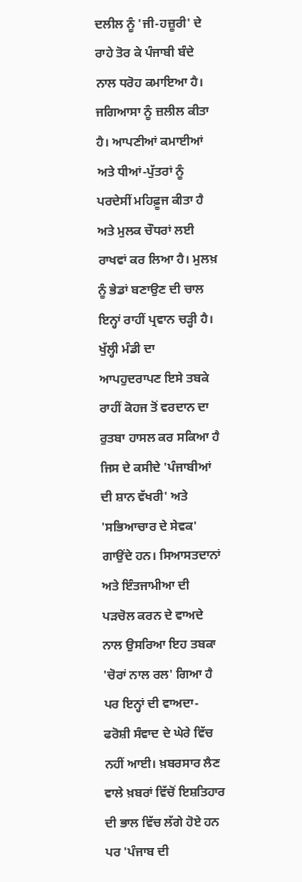ਦਲੀਲ ਨੂੰ 'ਜੀ-ਹਜ਼ੂਰੀ' ਦੇ ਰਾਹੇ ਤੋਰ ਕੇ ਪੰਜਾਬੀ ਬੰਦੇ ਨਾਲ ਧਰੋਹ ਕਮਾਇਆ ਹੈ। ਜਗਿਆਸਾ ਨੂੰ ਜ਼ਲੀਲ ਕੀਤਾ ਹੈ। ਆਪਣੀਆਂ ਕਮਾਈਆਂ ਅਤੇ ਧੀਆਂ-ਪੁੱਤਰਾਂ ਨੂੰ ਪਰਦੇਸੀਂ ਮਹਿਫ਼ੂਜ ਕੀਤਾ ਹੈ ਅਤੇ ਮੁਲਕ ਚੌਧਰਾਂ ਲਈ ਰਾਖਵਾਂ ਕਰ ਲਿਆ ਹੈ। ਮੁਲਖ਼ ਨੂੰ ਭੇਡਾਂ ਬਣਾਉਣ ਦੀ ਚਾਲ ਇਨ੍ਹਾਂ ਰਾਹੀਂ ਪ੍ਰਵਾਨ ਚੜ੍ਹੀ ਹੈ। ਖੁੱਲ੍ਹੀ ਮੰਡੀ ਦਾ ਆਪਹੁਦਰਾਪਣ ਇਸੇ ਤਬਕੇ ਰਾਹੀਂ ਕੋਹਜ ਤੋਂ ਵਰਦਾਨ ਦਾ ਰੁਤਬਾ ਹਾਸਲ ਕਰ ਸਕਿਆ ਹੈ ਜਿਸ ਦੇ ਕਸੀਦੇ 'ਪੰਜਾਬੀਆਂ ਦੀ ਸ਼ਾਨ ਵੱਖਰੀ' ਅਤੇ 'ਸਭਿਆਚਾਰ ਦੇ ਸੇਵਕ' ਗਾਉਂਦੇ ਹਨ। ਸਿਆਸਤਦਾਨਾਂ ਅਤੇ ਇੰਤਜਾਮੀਆ ਦੀ ਪੜਚੋਲ ਕਰਨ ਦੇ ਵਾਅਦੇ ਨਾਲ ਉਸਰਿਆ ਇਹ ਤਬਕਾ 'ਚੋਰਾਂ ਨਾਲ ਰਲ' ਗਿਆ ਹੈ ਪਰ ਇਨ੍ਹਾਂ ਦੀ ਵਾਅਦਾ-ਫਰੋਸ਼ੀ ਸੰਵਾਦ ਦੇ ਘੇਰੇ ਵਿੱਚ ਨਹੀਂ ਆਈ। ਖ਼ਬਰਸਾਰ ਲੈਣ ਵਾਲੇ ਖ਼ਬਰਾਂ ਵਿੱਚੋਂ ਇਸ਼ਤਿਹਾਰ ਦੀ ਭਾਲ ਵਿੱਚ ਲੱਗੇ ਹੋਏ ਹਨ ਪਰ 'ਪੰਜਾਬ ਦੀ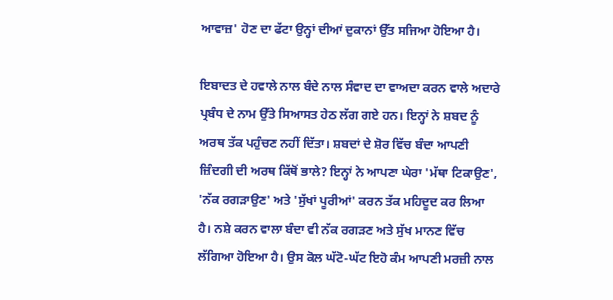ਆਵਾਜ਼' ਹੋਣ ਦਾ ਫੱਟਾ ਉਨ੍ਹਾਂ ਦੀਆਂ ਦੁਕਾਨਾਂ ਉੱਤ ਸਜਿਆ ਹੋਇਆ ਹੈ।

ਇਬਾਦਤ ਦੇ ਹਵਾਲੇ ਨਾਲ ਬੰਦੇ ਨਾਲ ਸੰਵਾਦ ਦਾ ਵਾਅਦਾ ਕਰਨ ਵਾਲੇ ਅਦਾਰੇ ਪ੍ਰਬੰਧ ਦੇ ਨਾਮ ਉੱਤੇ ਸਿਆਸਤ ਹੇਠ ਲੱਗ ਗਏ ਹਨ। ਇਨ੍ਹਾਂ ਨੇ ਸ਼ਬਦ ਨੂੰ ਅਰਥ ਤੱਕ ਪਹੁੰਚਣ ਨਹੀਂ ਦਿੱਤਾ। ਸ਼ਬਦਾਂ ਦੇ ਸ਼ੋਰ ਵਿੱਚ ਬੰਦਾ ਆਪਣੀ ਜ਼ਿੰਦਗੀ ਦੀ ਅਰਥ ਕਿੱਥੋਂ ਭਾਲੇ? ਇਨ੍ਹਾਂ ਨੇ ਆਪਣਾ ਘੇਰਾ 'ਮੱਥਾ ਟਿਕਾਉਣ', 'ਨੱਕ ਰਗੜਾਉਣ' ਅਤੇ 'ਸੁੱਖਾਂ ਪੂਰੀਆਂ' ਕਰਨ ਤੱਕ ਮਹਿਦੂਦ ਕਰ ਲਿਆ ਹੈ। ਨਸ਼ੇ ਕਰਨ ਵਾਲਾ ਬੰਦਾ ਵੀ ਨੱਕ ਰਗੜਣ ਅਤੇ ਸੁੱਖ ਮਾਨਣ ਵਿੱਚ ਲੱਗਿਆ ਹੋਇਆ ਹੈ। ਉਸ ਕੋਲ ਘੱਟੋ-ਘੱਟ ਇਹੋ ਕੰਮ ਆਪਣੀ ਮਰਜ਼ੀ ਨਾਲ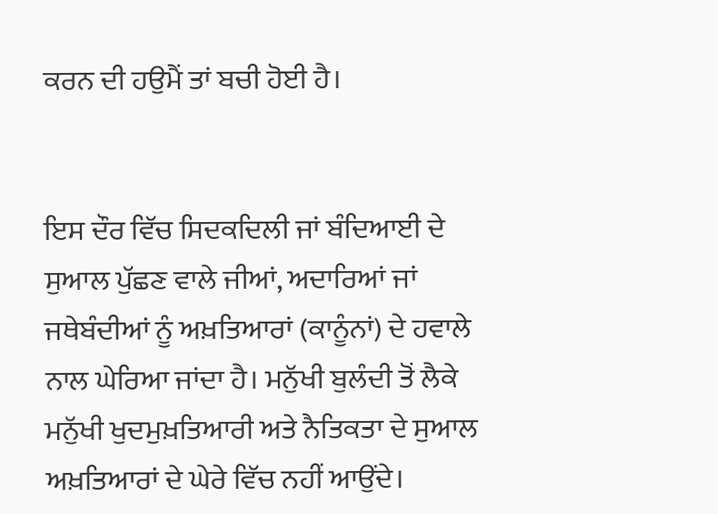ਕਰਨ ਦੀ ਹਉਮੈਂ ਤਾਂ ਬਚੀ ਹੋਈ ਹੈ।


ਇਸ ਦੌਰ ਵਿੱਚ ਸਿਦਕਦਿਲੀ ਜਾਂ ਬੰਦਿਆਈ ਦੇ ਸੁਆਲ ਪੁੱਛਣ ਵਾਲੇ ਜੀਆਂ, ਅਦਾਰਿਆਂ ਜਾਂ ਜਥੇਬੰਦੀਆਂ ਨੂੰ ਅਖ਼ਤਿਆਰਾਂ (ਕਾਨੂੰਨਾਂ) ਦੇ ਹਵਾਲੇ ਨਾਲ ਘੇਰਿਆ ਜਾਂਦਾ ਹੈ। ਮਨੁੱਖੀ ਬੁਲੰਦੀ ਤੋਂ ਲੈਕੇ ਮਨੁੱਖੀ ਖੁਦਮੁਖ਼ਤਿਆਰੀ ਅਤੇ ਨੈਤਿਕਤਾ ਦੇ ਸੁਆਲ ਅਖ਼ਤਿਆਰਾਂ ਦੇ ਘੇਰੇ ਵਿੱਚ ਨਹੀਂ ਆਉਂਦੇ।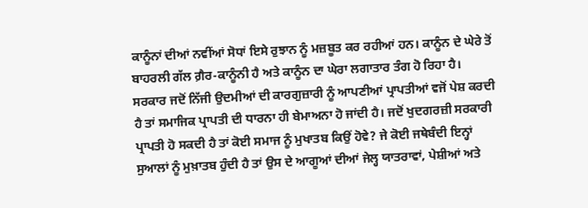ਕਾਨੂੰਨਾਂ ਦੀਆਂ ਨਵੀਂਆਂ ਸੋਧਾਂ ਇਸੇ ਰੁਝਾਨ ਨੂੰ ਮਜ਼ਬੂਤ ਕਰ ਰਹੀਆਂ ਹਨ। ਕਾਨੂੰਨ ਦੇ ਘੇਰੇ ਤੋਂ ਬਾਹਰਲੀ ਗੱਲ ਗ਼ੈਰ-ਕਾਨੂੰਨੀ ਹੈ ਅਤੇ ਕਾਨੂੰਨ ਦਾ ਘੇਰਾ ਲਗਾਤਾਰ ਤੰਗ ਹੋ ਰਿਹਾ ਹੈ। ਸਰਕਾਰ ਜਦੋਂ ਨਿੱਜੀ ਉਦਮੀਆਂ ਦੀ ਕਾਰਗੁਜ਼ਾਰੀ ਨੂੰ ਆਪਣੀਆਂ ਪ੍ਰਾਪਤੀਆਂ ਵਜੋਂ ਪੇਸ਼ ਕਰਦੀ ਹੈ ਤਾਂ ਸਮਾਜਿਕ ਪ੍ਰਾਪਤੀ ਦੀ ਧਾਰਨਾ ਹੀ ਬੇਮਾਅਨਾ ਹੋ ਜਾਂਦੀ ਹੈ। ਜਦੋਂ ਖੁਦਗਰਜ਼ੀ ਸਰਕਾਰੀ ਪ੍ਰਾਪਤੀ ਹੋ ਸਕਦੀ ਹੈ ਤਾਂ ਕੋਈ ਸਮਾਜ ਨੂੰ ਮੁਖਾਤਬ ਕਿਉਂ ਹੋਵੇ? ਜੇ ਕੋਈ ਜਥੇਬੰਦੀ ਇਨ੍ਹਾਂ ਸੁਆਲਾਂ ਨੂੰ ਮੁਖ਼ਾਤਬ ਹੁੰਦੀ ਹੈ ਤਾਂ ਉਸ ਦੇ ਆਗੂਆਂ ਦੀਆਂ ਜੇਲ੍ਹ ਯਾਤਰਾਵਾਂ, ਪੇਸ਼ੀਆਂ ਅਤੇ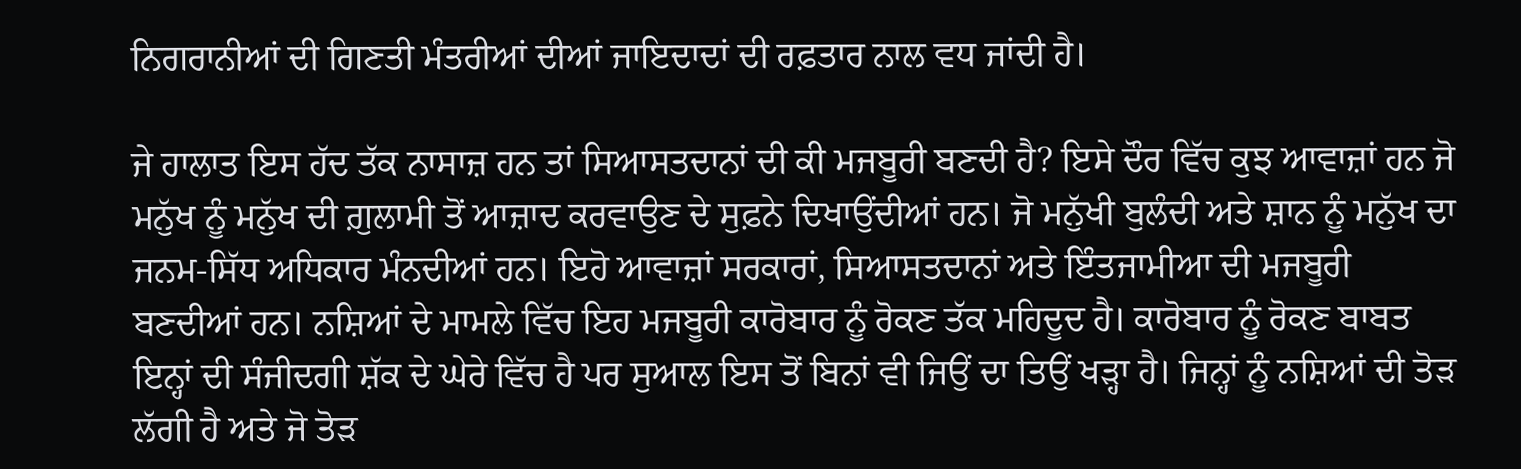ਨਿਗਰਾਨੀਆਂ ਦੀ ਗਿਣਤੀ ਮੰਤਰੀਆਂ ਦੀਆਂ ਜਾਇਦਾਦਾਂ ਦੀ ਰਫ਼ਤਾਰ ਨਾਲ ਵਧ ਜਾਂਦੀ ਹੈ।

ਜੇ ਹਾਲਾਤ ਇਸ ਹੱਦ ਤੱਕ ਨਾਸਾਜ਼ ਹਨ ਤਾਂ ਸਿਆਸਤਦਾਨਾਂ ਦੀ ਕੀ ਮਜਬੂਰੀ ਬਣਦੀ ਹੈ? ਇਸੇ ਦੌਰ ਵਿੱਚ ਕੁਝ ਆਵਾਜ਼ਾਂ ਹਨ ਜੋ ਮਨੁੱਖ ਨੂੰ ਮਨੁੱਖ ਦੀ ਗ਼ੁਲਾਮੀ ਤੋਂ ਆਜ਼ਾਦ ਕਰਵਾਉਣ ਦੇ ਸੁਫ਼ਨੇ ਦਿਖਾਉਂਦੀਆਂ ਹਨ। ਜੋ ਮਨੁੱਖੀ ਬੁਲੰਦੀ ਅਤੇ ਸ਼ਾਨ ਨੂੰ ਮਨੁੱਖ ਦਾ ਜਨਮ-ਸਿੱਧ ਅਧਿਕਾਰ ਮੰਨਦੀਆਂ ਹਨ। ਇਹੋ ਆਵਾਜ਼ਾਂ ਸਰਕਾਰਾਂ, ਸਿਆਸਤਦਾਨਾਂ ਅਤੇ ਇੰਤਜਾਮੀਆ ਦੀ ਮਜਬੂਰੀ ਬਣਦੀਆਂ ਹਨ। ਨਸ਼ਿਆਂ ਦੇ ਮਾਮਲੇ ਵਿੱਚ ਇਹ ਮਜਬੂਰੀ ਕਾਰੋਬਾਰ ਨੂੰ ਰੋਕਣ ਤੱਕ ਮਹਿਦੂਦ ਹੈ। ਕਾਰੋਬਾਰ ਨੂੰ ਰੋਕਣ ਬਾਬਤ ਇਨ੍ਹਾਂ ਦੀ ਸੰਜੀਦਗੀ ਸ਼ੱਕ ਦੇ ਘੇਰੇ ਵਿੱਚ ਹੈ ਪਰ ਸੁਆਲ ਇਸ ਤੋਂ ਬਿਨਾਂ ਵੀ ਜਿਉਂ ਦਾ ਤਿਉਂ ਖੜ੍ਹਾ ਹੈ। ਜਿਨ੍ਹਾਂ ਨੂੰ ਨਸ਼ਿਆਂ ਦੀ ਤੋੜ ਲੱਗੀ ਹੈ ਅਤੇ ਜੋ ਤੋੜ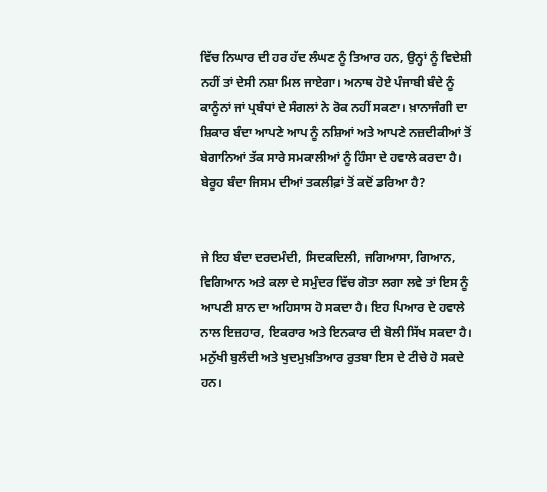ਵਿੱਚ ਨਿਘਾਰ ਦੀ ਹਰ ਹੱਦ ਲੰਘਣ ਨੂੰ ਤਿਆਰ ਹਨ, ਉਨ੍ਹਾਂ ਨੂੰ ਵਿਦੇਸ਼ੀ ਨਹੀਂ ਤਾਂ ਦੇਸੀ ਨਸ਼ਾ ਮਿਲ ਜਾਏਗਾ। ਅਨਾਥ ਹੋਏ ਪੰਜਾਬੀ ਬੰਦੇ ਨੂੰ ਕਾਨੂੰਨਾਂ ਜਾਂ ਪ੍ਰਬੰਧਾਂ ਦੇ ਸੰਗਲਾਂ ਨੇ ਰੋਕ ਨਹੀਂ ਸਕਣਾ। ਖ਼ਾਨਾਜੰਗੀ ਦਾ ਸ਼ਿਕਾਰ ਬੰਦਾ ਆਪਣੇ ਆਪ ਨੂੰ ਨਸ਼ਿਆਂ ਅਤੇ ਆਪਣੇ ਨਜ਼ਦੀਕੀਆਂ ਤੋਂ ਬੇਗਾਨਿਆਂ ਤੱਕ ਸਾਰੇ ਸਮਕਾਲੀਆਂ ਨੂੰ ਹਿੰਸਾ ਦੇ ਹਵਾਲੇ ਕਰਦਾ ਹੈ। ਬੇਰੂਹ ਬੰਦਾ ਜਿਸਮ ਦੀਆਂ ਤਕਲੀਫ਼ਾਂ ਤੋਂ ਕਦੋਂ ਡਰਿਆ ਹੈ?


ਜੇ ਇਹ ਬੰਦਾ ਦਰਦਮੰਦੀ, ਸਿਦਕਦਿਲੀ, ਜਗਿਆਸਾ, ਗਿਆਨ, ਵਿਗਿਆਨ ਅਤੇ ਕਲਾ ਦੇ ਸਮੁੰਦਰ ਵਿੱਚ ਗੋਤਾ ਲਗਾ ਲਵੇ ਤਾਂ ਇਸ ਨੂੰ ਆਪਣੀ ਸ਼ਾਨ ਦਾ ਅਹਿਸਾਸ ਹੋ ਸਕਦਾ ਹੈ। ਇਹ ਪਿਆਰ ਦੇ ਹਵਾਲੇ ਨਾਲ ਇਜ਼ਹਾਰ, ਇਕਰਾਰ ਅਤੇ ਇਨਕਾਰ ਦੀ ਬੋਲੀ ਸਿੱਖ ਸਕਦਾ ਹੈ। ਮਨੁੱਖੀ ਬੁਲੰਦੀ ਅਤੇ ਖੁਦਮੁਖ਼ਤਿਆਰ ਰੁਤਬਾ ਇਸ ਦੇ ਟੀਚੇ ਹੋ ਸਕਦੇ ਹਨ।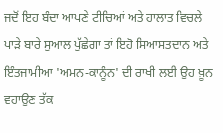ਜਦੋਂ ਇਹ ਬੰਦਾ ਆਪਣੇ ਟੀਚਿਆਂ ਅਤੇ ਹਾਲਾਤ ਵਿਚਲੇ ਪਾੜੇ ਬਾਰੇ ਸੁਆਲ ਪੁੱਛੇਗਾ ਤਾਂ ਇਹੋ ਸਿਆਸਤਦਾਨ ਅਤੇ ਇੰਤਜਾਮੀਆ 'ਅਮਨ-ਕਾਨੂੰਨ' ਦੀ ਰਾਖੀ ਲਈ ਉਹ ਖ਼ੂਨ ਵਹਾਉਣ ਤੱਕ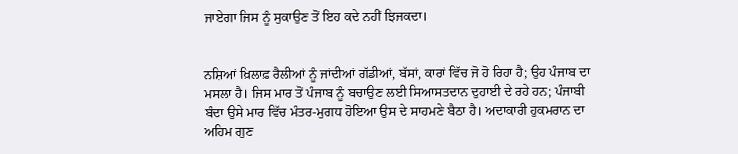ਜਾਏਗਾ ਜਿਸ ਨੂੰ ਸੁਕਾਉਣ ਤੋਂ ਇਹ ਕਦੇ ਨਹੀਂ ਝਿਜਕਦਾ।


ਨਸ਼ਿਆਂ ਖ਼ਿਲਾਫ਼ ਰੈਲੀਆਂ ਨੂੰ ਜਾਂਦੀਆਂ ਗੱਡੀਆਂ, ਬੱਸਾਂ, ਕਾਰਾਂ ਵਿੱਚ ਜੋ ਹੋ ਰਿਹਾ ਹੈ; ਉਹ ਪੰਜਾਬ ਦਾ ਮਸਲਾ ਹੈ। ਜਿਸ ਮਾਰ ਤੋਂ ਪੰਜਾਬ ਨੂੰ ਬਚਾਉਣ ਲਈ ਸਿਆਸਤਦਾਨ ਦੁਹਾਈ ਦੇ ਰਹੇ ਹਨ; ਪੰਜਾਬੀ ਬੰਦਾ ਉਸੇ ਮਾਰ ਵਿੱਚ ਮੰਤਰ-ਮੁਗਧ ਹੋਇਆ ਉਸ ਦੇ ਸਾਹਮਣੇ ਬੈਠਾ ਹੈ। ਅਦਾਕਾਰੀ ਹੁਕਮਰਾਨ ਦਾ ਅਹਿਮ ਗੁਣ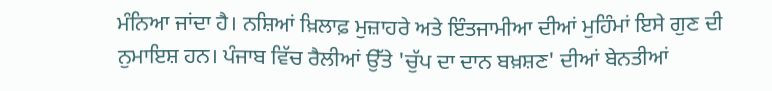ਮੰਨਿਆ ਜਾਂਦਾ ਹੈ। ਨਸ਼ਿਆਂ ਖ਼ਿਲਾਫ਼ ਮੁਜ਼ਾਹਰੇ ਅਤੇ ਇੰਤਜਾਮੀਆ ਦੀਆਂ ਮੁਹਿੰਮਾਂ ਇਸੇ ਗੁਣ ਦੀ ਨੁਮਾਇਸ਼ ਹਨ। ਪੰਜਾਬ ਵਿੱਚ ਰੈਲੀਆਂ ਉੱਤੇ 'ਚੁੱਪ ਦਾ ਦਾਨ ਬਖ਼ਸ਼ਣ' ਦੀਆਂ ਬੇਨਤੀਆਂ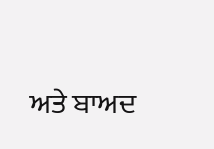ਅਤੇ ਬਾਅਦ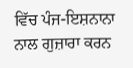ਵਿੱਚ ਪੰਜ-ਇਸ਼ਨਾਨਾ ਨਾਲ ਗੁਜ਼ਾਰਾ ਕਰਨ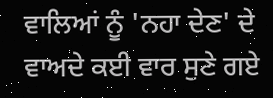ਵਾਲਿਆਂ ਨੂੰ 'ਨਹਾ ਦੇਣ' ਦੇ ਵਾਅਦੇ ਕਈ ਵਾਰ ਸੁਣੇ ਗਏ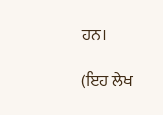ਹਨ।

(ਇਹ ਲੇਖ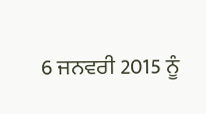6 ਜਨਵਰੀ 2015 ਨੂੰ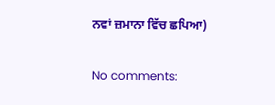ਨਵਾਂ ਜ਼ਮਾਨਾ ਵਿੱਚ ਛਪਿਆ)

No comments: